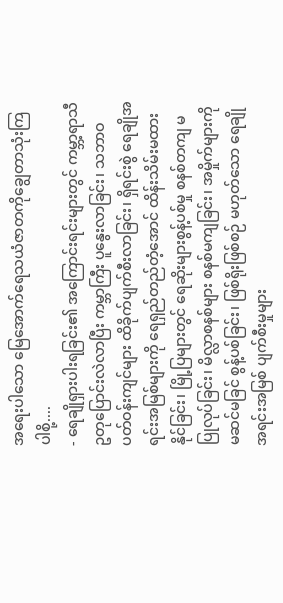အရေးပါသော မြေအောက်ရေသယံဇာတကိုချွေတာသုံးကြပါစို့....
- ရေချိုရှားပါးရခြင်း၏ အကြောင်းရင်းများတွင် ကမ္ဘာ့ရာသီဥတုပြောင်းလဲလာပြီး ကမ္ဘာကြီး ပူနွေးလာခြင်း၊ သဘာဝပတ်ဝန်းကျင်များ ထိခိုက်ပျက်စီးလာခြင်း၊ ရှိရင်းစွဲ ရေချိုအရင်းအမြစ်များကို ရေရှည်တည်တံ့အောင် ထိန်းသိမ်းမထားနိုင်ခြင်း၊ မြို့ပြများတွင် ရေဆိုးများစွန့်ပစ်မှု စနစ်တကျ မပြုလုပ်ခြင်း၊ မိလ္လာစနစ်များ စနစ်မကျခြင်း၊ အမှိုက်များကို မဆင်မခြင် စွန့်ပစ်ခြင်း၊ ဖြစ်ရိုးဖြစ်စဉ် မဟုတ်သော ရေချိုအရင်းအမြစ် ပျက်စီးမှုများ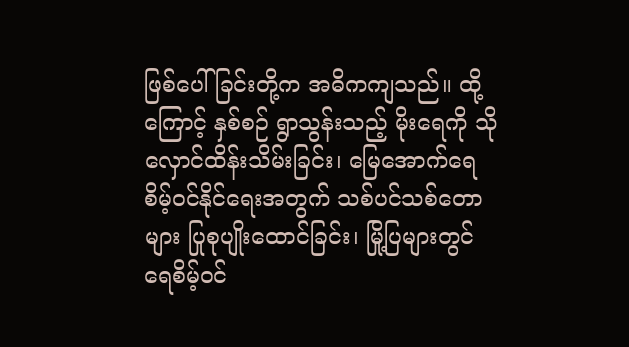ဖြစ်ပေါ်ခြင်းတို့က အဓိကကျသည်။ ထို့ကြောင့် နှစ်စဉ် ရွာသွန်းသည့် မိုးရေကို သိုလှောင်ထိန်းသိမ်းခြင်း၊ မြေအောက်ရေ စိမ့်ဝင်နိုင်ရေးအတွက် သစ်ပင်သစ်တောများ ပြုစုပျိုးထောင်ခြင်း၊ မြို့ပြများတွင် ရေစိမ့်ဝင်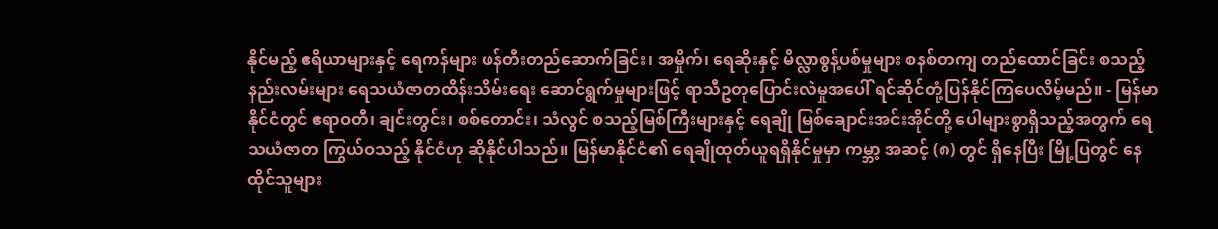နိုင်မည့် ဧရိယာများနှင့် ရေကန်များ ဖန်တီးတည်ဆောက်ခြင်း၊ အမှိုက်၊ ရေဆိုးနှင့် မိလ္လာစွန့်ပစ်မှုများ စနစ်တကျ တည်ထောင်ခြင်း စသည့်နည်းလမ်းများ ရေသယံဇာတထိန်းသိမ်းရေး ဆောင်ရွက်မှုများဖြင့် ရာသီဥတုပြောင်းလဲမှုအပေါ် ရင်ဆိုင်တုံ့ပြန်နိုင်ကြပေလိမ့်မည်။ - မြန်မာနိုင်ငံတွင် ဧရာဝတီ၊ ချင်းတွင်း၊ စစ်တောင်း၊ သံလွင် စသည့်မြစ်ကြီးများနှင့် ရေချို မြစ်ချောင်းအင်းအိုင်တို့ ပေါများစွာရှိသည့်အတွက် ရေသယံဇာတ ကြွယ်ဝသည့် နိုင်ငံဟု ဆိုနိုင်ပါသည်။ မြန်မာနိုင်ငံ၏ ရေချိုထုတ်ယူရရှိနိုင်မှုမှာ ကမ္ဘာ့ အဆင့် (၈) တွင် ရှိနေပြီး မြို့ပြတွင် နေထိုင်သူများ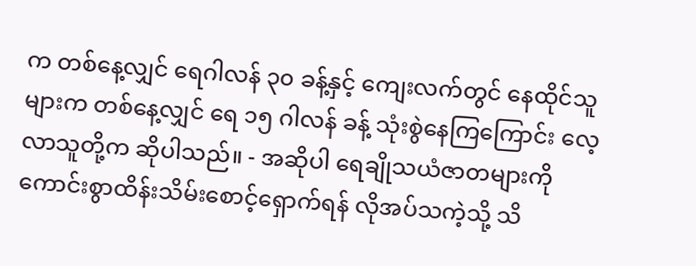က တစ်နေ့လျှင် ရေဂါလန် ၃၀ ခန့်နှင့် ကျေးလက်တွင် နေထိုင်သူများက တစ်နေ့လျှင် ရေ ၁၅ ဂါလန် ခန့် သုံးစွဲနေကြကြောင်း လေ့လာသူတို့က ဆိုပါသည်။ - အဆိုပါ ရေချိုသယံဇာတများကို ကောင်းစွာထိန်းသိမ်းစောင့်ရှောက်ရန် လိုအပ်သကဲ့သို့ သိ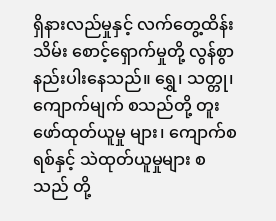ရှိနားလည်မှုနှင့် လက်တွေ့ထိန်းသိမ်း စောင့်ရှောက်မှုတို့ လွန်စွာနည်းပါးနေသည်။ ရွှေ၊ သတ္တု၊ ကျောက်မျက် စသည်တို့ တူးဖော်ထုတ်ယူမှု များ၊ ကျောက်စရစ်နှင့် သဲထုတ်ယူမှုများ စသည် တို့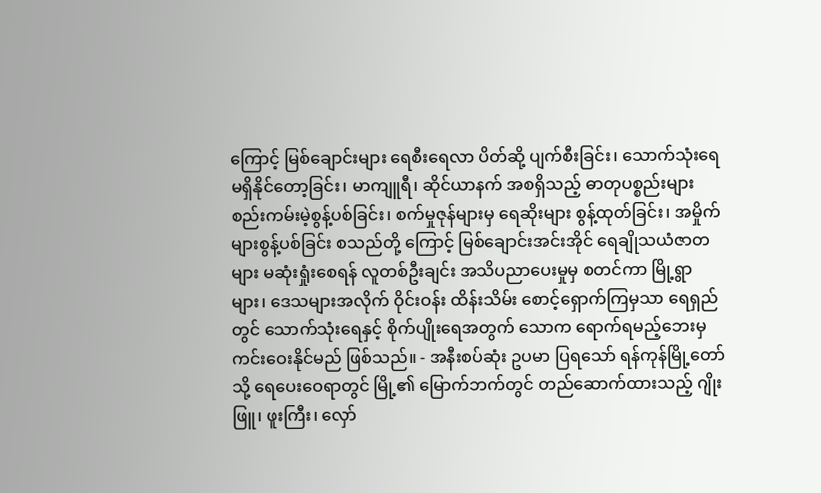ကြောင့် မြစ်ချောင်းများ ရေစီးရေလာ ပိတ်ဆို့ ပျက်စီးခြင်း၊ သောက်သုံးရေ မရှိနိုင်တော့ခြင်း၊ မာကျူရီ၊ ဆိုင်ယာနက် အစရှိသည့် ဓာတုပစ္စည်းများ စည်းကမ်းမဲ့စွန့်ပစ်ခြင်း၊ စက်မှုဇုန်များမှ ရေဆိုးများ စွန့်ထုတ်ခြင်း၊ အမှိုက်များစွန့်ပစ်ခြင်း စသည်တို့ ကြောင့် မြစ်ချောင်းအင်းအိုင် ရေချိုသယံဇာတများ မဆုံးရှုံးစေရန် လူတစ်ဦးချင်း အသိပညာပေးမှုမှ စတင်ကာ မြို့ရွာများ၊ ဒေသများအလိုက် ဝိုင်းဝန်း ထိန်းသိမ်း စောင့်ရှောက်ကြမှသာ ရေရှည်တွင် သောက်သုံးရေနှင့် စိုက်ပျိုးရေအတွက် သောက ရောက်ရမည့်ဘေးမှ ကင်းဝေးနိုင်မည် ဖြစ်သည်။ - အနီးစပ်ဆုံး ဥပမာ ပြရသော် ရန်ကုန်မြို့တော်သို့ ရေပေးဝေရာတွင် မြို့၏ မြောက်ဘက်တွင် တည်ဆောက်ထားသည့် ဂျိုးဖြူ၊ ဖူးကြီး၊ လှော်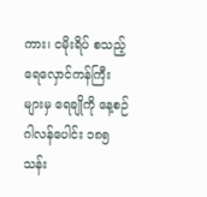ကား၊ ငမိုးရိပ် စသည့် ရေလှောင်ကန်ကြီးများမှ ရေချိုကို နေ့စဉ် ဂါလန်ပေါင်း ၁၈၅ သန်း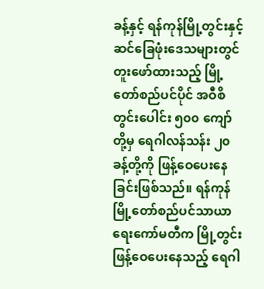ခန့်နှင့် ရန်ကုန်မြို့တွင်းနှင့် ဆင်ခြေဖုံးဒေသများတွင် တူးဖော်ထားသည့် မြို့တော်စည်ပင်ပိုင် အဝီစိတွင်းပေါင်း ၅၀၀ ကျော်တို့မှ ရေဂါလန်သန်း ၂၀ ခန့်တို့ကို ဖြန့်ဝေပေးနေခြင်းဖြစ်သည်။ ရန်ကုန်မြို့တော်စည်ပင်သာယာ ရေးကော်မတီက မြို့တွင်းဖြန့်ဝေပေးနေသည့် ရေဂါ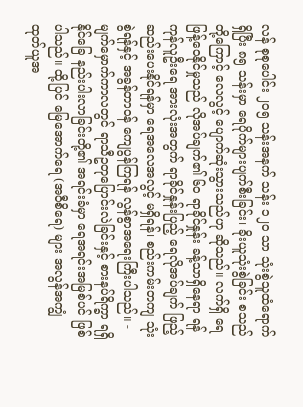လန် စုစုပေါင်း ၂၀၅ သန်းအနက် သန်း ၁၂၀ သာ သုံးစွဲသူထံရောက်ရှိပြီး ၈၅ သန်းမှာ ရေပိုက်များပျက်စီးခြင်း၊ ခိုးယူသုံးစွဲခြင်း စသည်တို့ကြောင့် လေလွင့် ပျောက်ဆုံးသွားသည်ဟု ဆိုသည်။ လက်ရှိ ရေဖြန့်ဝေနိုင်မှုသည် လိုအပ်ချက်၏ ၆၀ ရာခိုင်နှုန်း ခန့်သာရှိနေရာ ရန်ကုန်လူဦးရေ အားလုံးအတွက် ရာခိုင်နှုန်းပြည့် ရေလိုအပ်ချက် ဖြည့်ဆည်းပေးနိုင်ရန်မှာ ရေအလေအလွင့် မရှိရန်၊ စည်းကမ်းတကျ သုံးစွဲရန်နှင့် အခွန်တာဝန် ကျေပွန်ကြရန် လွန်စွာအရေးကြီးပါသည်။ - မျက်မှောက်ကာလတွင် ရာသီဥတုပြောင်းလဲခြင်းနှင့် စားနပ်ရိက္ခာ ရရှိနိုင်ခြေ နည်းပါးလာခြင်းတို့၏ အရင်းခံမှာ ရေအရင်းအမြစ်ပင် ဖြစ်ပါသည်။ ထို့ပြင် မြေအောက်ရေ (အဝီစိရေ) များ အလွန်အကျွံ ထုတ်ယူအ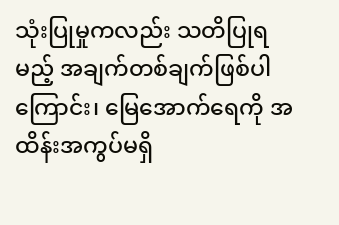သုံးပြုမှုကလည်း သတိပြုရမည့် အချက်တစ်ချက်ဖြစ်ပါကြောင်း၊ မြေအောက်ရေကို အထိန်းအကွပ်မရှိ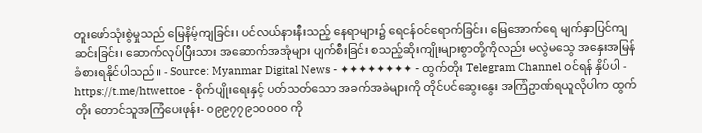တူးဖော်သုံးစွဲမှုသည် မြေနိမ့်ကျခြင်း၊ ပင်လယ်နားနီးသည့် နေရာများ၌ ရေငန်ဝင်ရောက်ခြင်း၊ မြေအောက်ရေ မျက်နှာပြင်ကျဆင်းခြင်း၊ ဆောက်လုပ်ပြီးသား အဆောက်အအုံများ ပျက်စီးခြင်း စသည့်ဆိုးကျိုးများစွာတို့ကိုလည်း မလွဲမသွေ အနှေးအမြန် ခံစားရနိုင်ပါသည်။ - Source: Myanmar Digital News - ✦✦✦✦✦✦✦✦ - ထွက်တိုး Telegram Channel ဝင်ရန် နှိပ်ပါ - https://t.me/htwettoe - စိုက်ပျိုးရေးနှင့် ပတ်သတ်သော အခက်အခဲများကို တိုင်ပင်ဆွေးနွေး အကြံဥာဏ်ရယူလိုပါက ထွက်တိုး တောင်သူအကြံပေးဖုန်း- ၀၉၉၇၇၉၁၀၀၀၀ ကို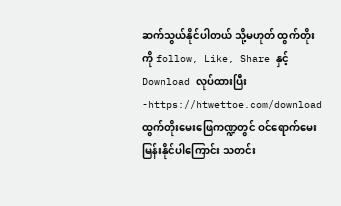ဆက်သွယ်နိုင်ပါတယ် သို့မဟုတ် ထွက်တိုးကို follow, Like, Share နှင့် Download လုပ်ထားပြီး -https://htwettoe.com/download ထွက်တိုးမေးဖြေကဏ္ဍတွင် ဝင်ရောက်မေးမြန်းနိုင်ပါကြောင်း သတင်း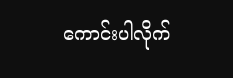ကောင်းပါလိုက်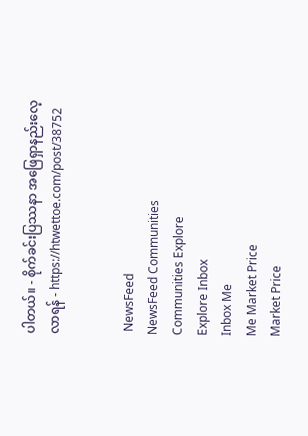ပါတယ်။ - စိုက်ခင်းပြဿနာ အဖြေရှာနည်းလေ့လာရန် - https://htwettoe.com/post/38752


 NewsFeed
NewsFeed Communities
Communities Explore
Explore Inbox
Inbox Me
Me Market Price
Market Price